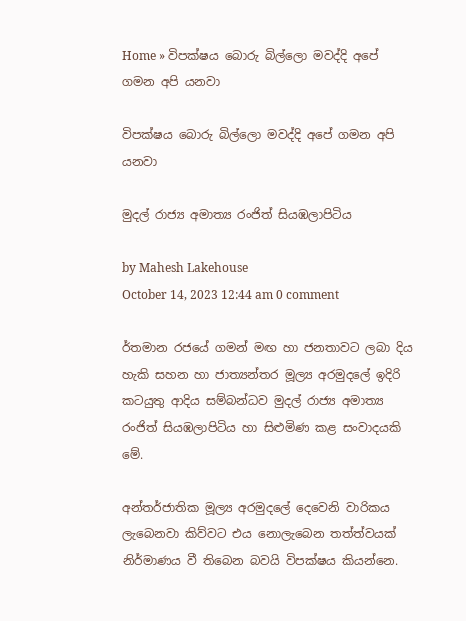Home » විපක්ෂය බොරු බිල්ලො මවද්දි අපේ ගමන අපි යනවා

විපක්ෂය බොරු බිල්ලො මවද්දි අපේ ගමන අපි යනවා

මුදල් රාජ්‍ය අමාත්‍ය රංජිත් සියඹලාපිටිය

by Mahesh Lakehouse
October 14, 2023 12:44 am 0 comment

ර්තමාන රජයේ ගමන් මඟ හා ජනතාවට ලබා දිය හැකි සහන හා ජාත්‍යන්තර මූල්‍ය අරමුදලේ ඉදිරි කටයුතු ආදිය සම්බන්ධව මුදල් රාජ්‍ය අමාත්‍ය රංජිත් සියඹලාපිටිය හා සිළුමිණ කළ සංවාදයකි මේ.

අන්තර්ජාතික මූල්‍ය අරමුදලේ දෙවෙනි වාරිකය ලැබෙනවා කිව්වට එය නොලැබෙන තත්ත්වයක් නිර්මාණය වී තිබෙන බවයි විපක්ෂය කියන්නෙ‍.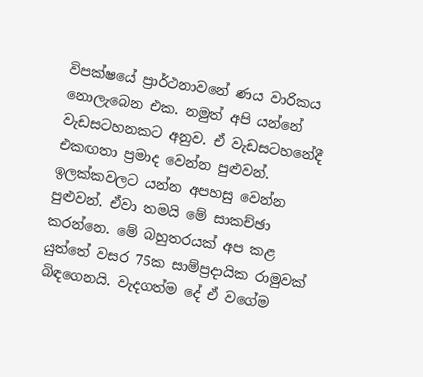විපක්ෂයේ ප්‍රාර්ථනාවනේ ණය වාරිකය නොලැබෙන එක. නමුත් අපි යන්නේ වැඩසටහනකට අනුව. ඒ වැඩසටහනේදී එකඟතා ප්‍රමාද වෙන්න පුළුවන්. ඉලක්කවලට යන්න අපහසු වෙන්න පුළුවන්. ඒවා තමයි මේ සාකච්ඡා කරන්නෙ. මේ බහුතරයක් අප කළ යුත්තේ වසර 75ක සාම්ප්‍රදායික රාමුවක් බිඳගෙනයි. වැදගත්ම දේ ඒ වගේම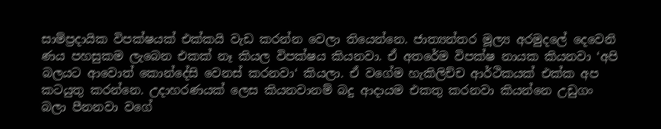සාම්ප්‍රදායික විපක්ෂයක් එක්කයි වැඩ කරන්න වෙලා තියෙන්නෙ. ජාත්‍යන්තර මූල්‍ය අරමුදලේ දෙවෙනි ණය පහසුකම ලැබෙන එකක් නෑ කියල විපක්ෂය කියනවා. ඒ අතරේම විපක්ෂ නායක කියනවා ‘අපි බලයට ආවොත් කොන්දේසි වෙනස් කරනවා‘ කියලා. ඒ වගේම හැකිලිච්ච ආර්ථිකයක් එක්ක අප කටයුතු කරන්නෙ. උදාහරණයක් ලෙස කියනවානම් බදු ආදායම එකතු කරනවා කියන්නෙ උඩුගං බලා පීනනවා වගේ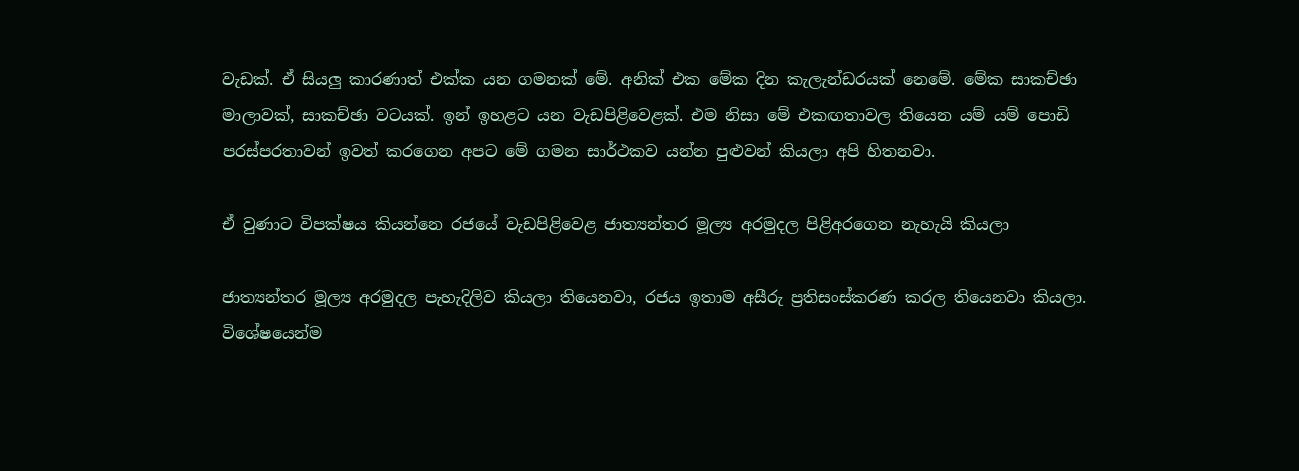වැඩක්. ඒ සියලු කාරණාත් එක්ක යන ගමනක් මේ. අනික් එක මේක දින කැලැන්ඩරයක් නෙමේ. මේක සාකච්ඡා මාලාවක්, සාකච්ඡා වටයක්. ඉන් ඉහළට යන වැඩපිළිවෙළක්. එම නිසා මේ එකඟතාවල තියෙන යම් යම් පොඩි පරස්පරතාවන් ඉවත් කරගෙන අපට මේ ගමන සාර්ථකව යන්න පුළුවන් කියලා අපි හිතනවා.

ඒ වුණාට විපක්ෂය කියන්නෙ රජයේ වැඩපිළි‍වෙළ ජාත්‍යන්තර මූල්‍ය අරමුදල පිළිඅරගෙන නැහැයි කියලා

ජාත්‍යන්තර මූල්‍ය අරමුදල පැහැදිලිව කියලා තියෙනවා, රජය ඉතාම අසීරු ප්‍රතිසංස්කරණ කරල තියෙනවා කියලා. විශේෂයෙන්ම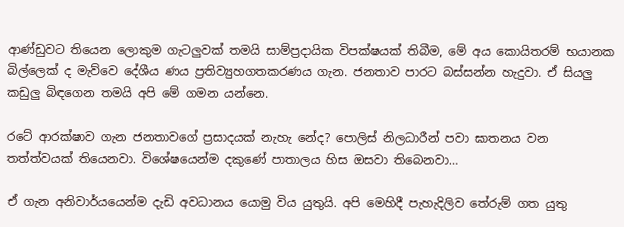ආණ්ඩුවට තියෙන ලොකුම ගැටලුවක් තමයි සාම්ප්‍රදායික විපක්ෂයක් තිබීම, මේ අය කොයිතරම් භයානක බිල්ලෙක් ද මැව්වෙ දේශීය ණය ප්‍රතිව්‍යුහගතකරණය ගැන. ජනතාව පාරට බස්සන්න හැදුවා. ඒ සියලු කඩුලු බිඳගෙන තමයි අපි මේ ගමන යන්නෙ.

රටේ ආරක්ෂාව ගැන ජනතාවගේ ප්‍රසාදයක් නැහැ නේද? පොලිස් නිලධාරීන් පවා ඝාතනය වන තත්ත්වයක් තියෙනවා. විශේෂයෙන්ම දකුණේ පාතාලය හිස ඔසවා තිබෙනවා…

ඒ ගැන අනිවාර්යයෙන්ම දැඩි අවධානය යොමු විය යුතුයි. අපි මෙහිදී පැහැදිලිව තේරුම් ගත යුතු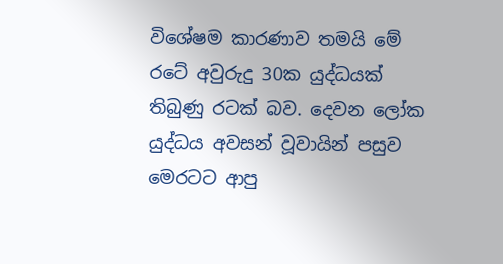විශේෂම කාරණාව තමයි මේ රටේ අවුරුදු 30ක යුද්ධයක් තිබුණු රටක් බව. දෙවන ලෝක යුද්ධය අවසන් වූවායින් පසුව මෙරටට ආපු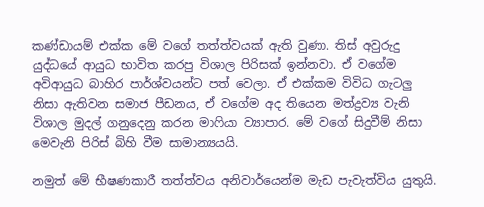කණ්ඩායම් එක්ක මේ වගේ තත්ත්වයක් ඇති වුණා. තිස් අවුරුදු යුද්ධයේ ආයුධ භාවිත කරපු විශාල පිරිසක් ඉන්නවා. ඒ වගේම අවිආයුධ බාහිර පාර්ශ්වයන්ට පත් වෙලා. ඒ එක්කම විවිධ ගැටලු නිසා ඇතිවන සමාජ පීඩනය, ඒ වගේම අද තියෙන මත්ද්‍රව්‍ය වැනි විශාල මුදල් ගනුදෙනු කරන මාෆියා ව්‍යාපාර. මේ වගේ සිදුවීම් නිසා මෙවැනි පිරිස් බිහි වීම සාමාන්‍යයයි.

නමුත් මේ භීෂණකාරී තත්ත්වය අනිවාර්යෙන්ම මැඩ පැවැත්විය යුතුයි.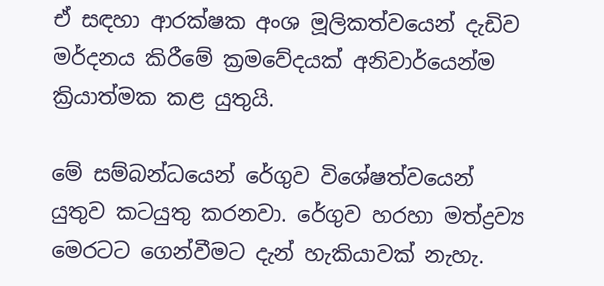ඒ සඳහා ආරක්ෂක අංශ මූලිකත්වයෙන් දැඩිව මර්දනය කිරීමේ ක්‍රමවේදයක් අනිවාර්යෙන්ම ක්‍රියාත්මක කළ යුතුයි.

මේ සම්බන්ධයෙන් රේගුව විශේෂත්වයෙන් යුතුව කටයුතු කරනවා. රේගුව හරහා මත්ද්‍රව්‍ය මෙරටට ගෙන්වීමට දැන් හැකියාවක් නැහැ.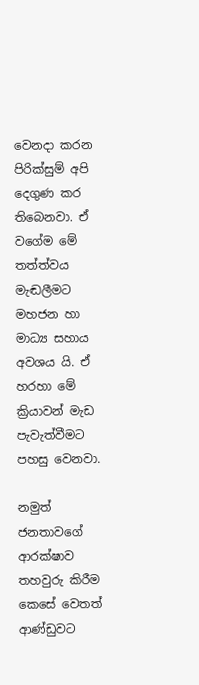වෙනදා කරන පිරික්සුම් අපි දෙගුණ කර තිබෙනවා. ඒ වගේම මේ තත්ත්වය මැඬලීමට මහජන හා මාධ්‍ය සහාය අවශය යි. ඒ හරහා මේ ක්‍රියාවන් මැඩ පැවැත්වීමට පහසු වෙනවා.

නමුත් ජනතාවගේ ආරක්ෂාව තහවුරු කිරීම කෙසේ වෙතත් ආණ්ඩුවට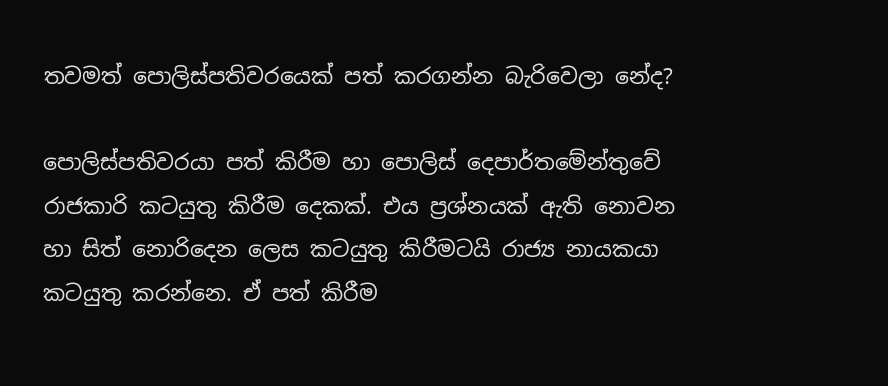තවමත් පොලිස්පතිවරයෙක් පත් කරගන්න බැරිවෙලා නේද?

පොලිස්පතිවරයා පත් කිරීම හා පොලිස් දෙපාර්තමේන්තුවේ රාජකාරි කටයුතු කිරීම දෙකක්. එය ප්‍රශ්නයක් ඇති නොවන හා සිත් නොරිදෙන ලෙස කටයුතු කිරීමටයි රාජ්‍ය නායකයා කටයුතු කරන්නෙ. ඒ පත් කිරීම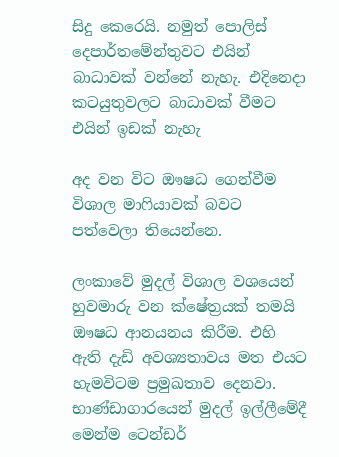සිදු කෙරෙයි. නමුත් පොලිස් දෙපාර්තමේන්තුවට එයින් බාධාවක් වන්නේ නැහැ. එදිනෙදා කටයුතුවලට බාධාවක් වීමට එයින් ඉඩක් නැහැ

අද වන විට ඖෂධ ගෙන්වීම විශාල මාෆියාවක් බවට පත්වෙලා තියෙන්නෙ.

ලංකාවේ මුදල් විශාල වශයෙන් හුවමාරු වන ක්ෂේත්‍රයක් තමයි ඖෂධ ආනයනය කිරීම. එහි ඇති දැඩි අවශ්‍යතාවය මත එයට හැමවිටම ප්‍රමුඛතාව දෙනවා. භාණ්ඩාගාරයෙන් මුදල් ඉල්ලීමේදී මෙන්ම ටෙන්ඩර්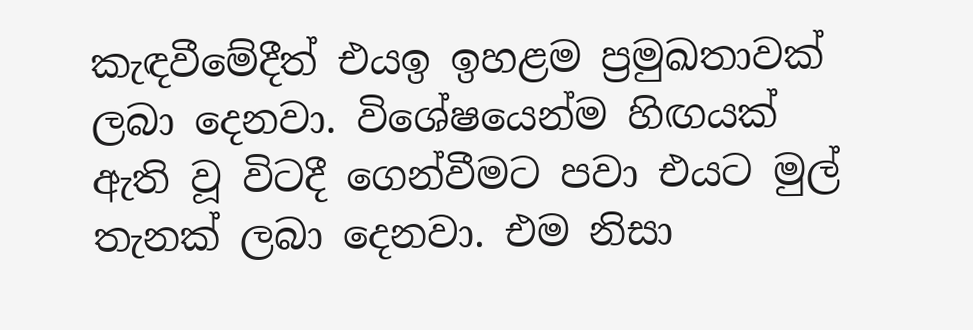කැඳවීමේදීත් එයඉ ඉහළම ප්‍රමුඛතාවක් ලබා දෙනවා. විශේෂයෙන්ම හිඟයක් ඇති වූ විටදී ගෙන්වීමට පවා එයට මුල් තැනක් ලබා දෙනවා. එම නිසා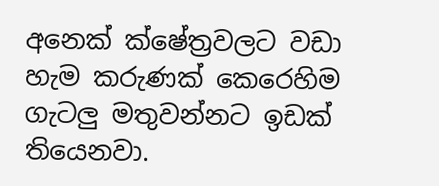අනෙක් ක්ෂේත්‍රවලට වඩා හැම කරුණක් කෙරෙහිම ගැටලු මතුවන්නට ඉඩක් තියෙනවා.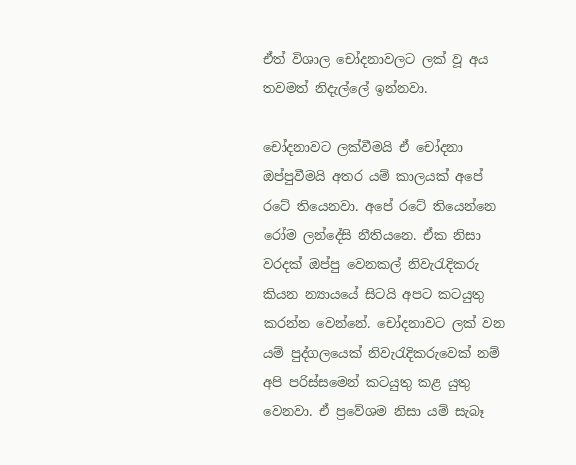ඒත් විශාල චෝදනාවලට ලක් වූ අය තවමත් නිදැල්ලේ ඉන්නවා.

චෝදනාවට ලක්වීමයි ඒ චෝදනා ඔප්පුවීමයි අතර යම් කාලයක් අපේ රටේ තියෙනවා. අපේ රටේ තියෙන්නෙ රෝම ලන්දේසි නීතියනෙ. ඒක නිසා වරදක් ඔප්පු වෙනකල් නිවැරැදිකරු කියන න්‍යායයේ සිටයි අපට කටයුතු කරන්න වෙන්නේ. චෝදනාවට ලක් වන යම් පුද්ගලයෙක් නිවැරැදිකරුවෙක් නම් අපි පරිස්සමෙන් කටයුතු කළ යුතු වෙනවා. ඒ ප්‍රවේශම නිසා යම් සැබෑ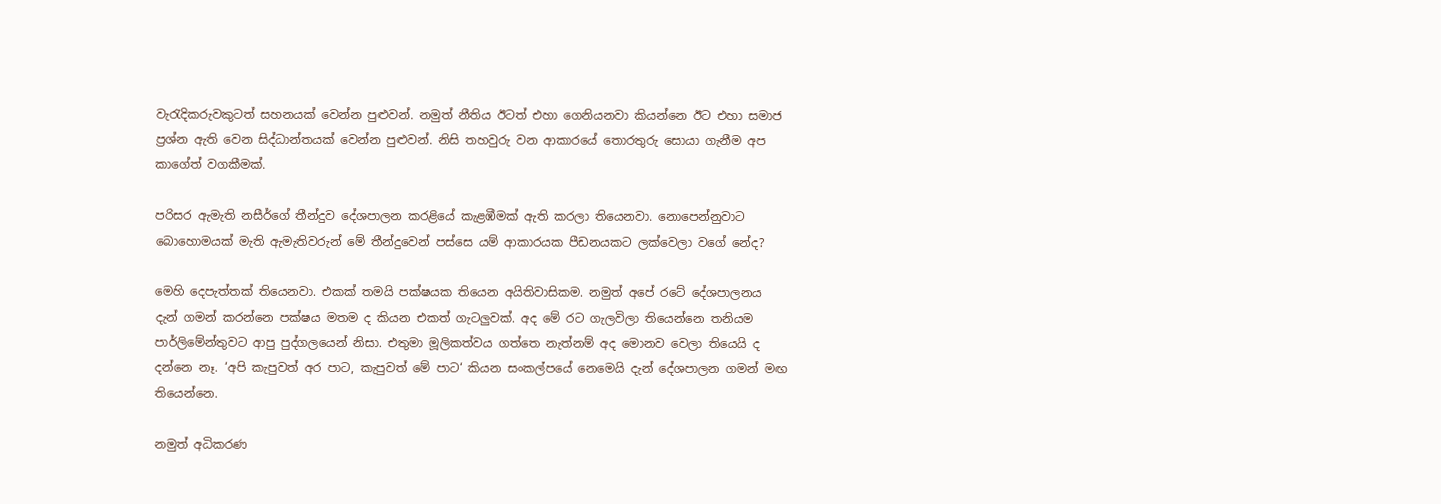වැරැදිකරුවකුටත් සහනයක් වෙන්න පුළුවන්. නමුත් නීතිය ඊටත් එහා ගෙනියනවා කියන්නෙ ඊට එහා සමාජ ප්‍රශ්න ඇති වෙන සිද්ධාන්තයක් වෙන්න පුළුවන්. නිසි තහවුරු වන ආකාරයේ තොරතුරු සොයා ගැනීම අප කාගේත් වගකීමක්.

පරිසර ඇමැති නසීර්ගේ තීන්දුව දේශපාලන කරළියේ කැළඹීමක් ඇති කරලා තියෙනවා. නොපෙන්නුවාට බොහොමයක් මැති ඇමැතිවරුන් මේ තීන්දුවෙන් පස්සෙ යම් ආකාරයක පීඩනයකට ලක්වෙලා වගේ නේද?

මෙහි දෙපැත්තක් තියෙනවා. එකක් තමයි පක්ෂයක තියෙන අයිතිවාසිකම. නමුත් අපේ රටේ දේශපාලනය දැන් ගමන් කරන්නෙ පක්ෂය මතම ද කියන එකත් ගැටලුවක්. අද මේ රට ගැලවිලා තියෙන්නෙ තනියම පාර්ලිමේන්තුවට ආපු පුද්ගලයෙන් නිසා. එතුමා මූලිකත්වය ගත්තෙ නැත්නම් අද මොනව වෙලා තියෙයි ද දන්නෙ නෑ. ‘අපි කැපුවත් අර පාට, කැපුවත් මේ පාට‘ කියන සංකල්පයේ නෙමෙයි දැන් දේශපාලන ගමන් මඟ තියෙන්නෙ.

නමුත් අධිකරණ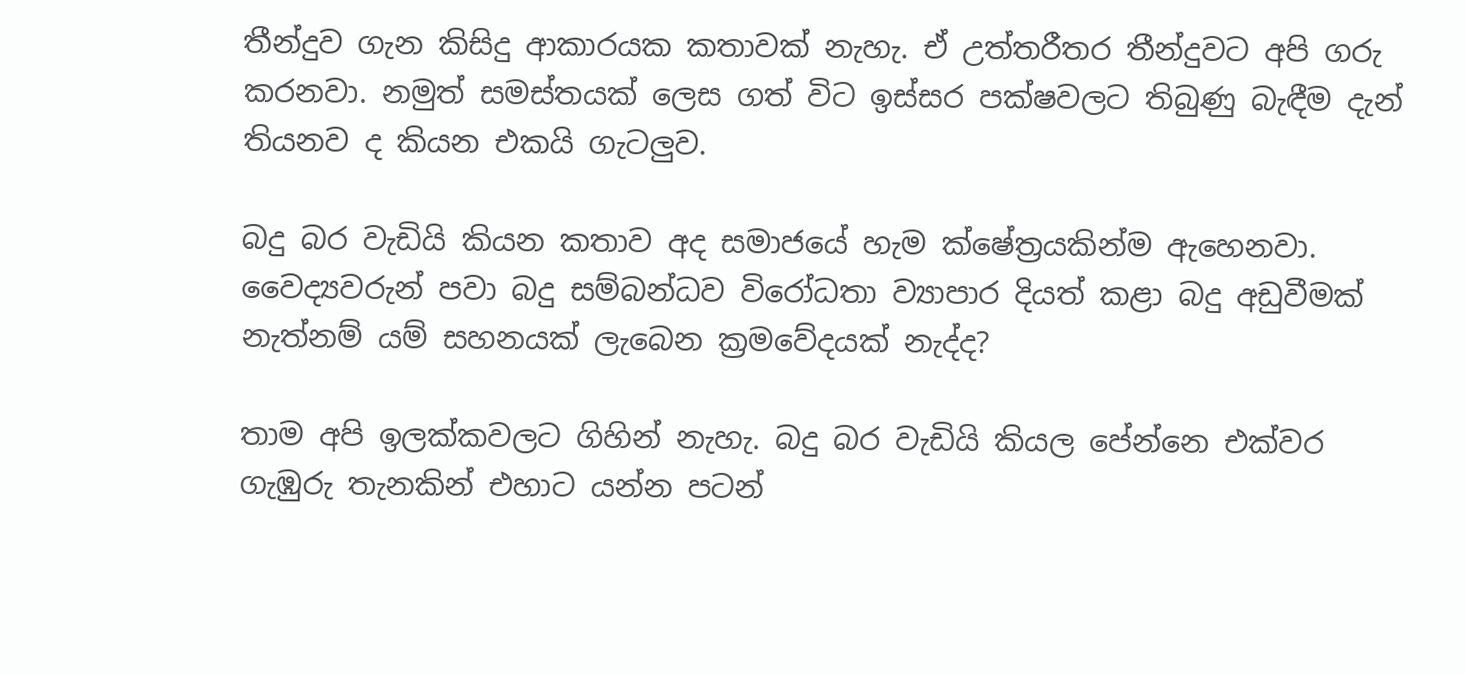තීන්දුව ගැන කිසිදු ආකාරයක කතාවක් නැහැ. ඒ උත්තරීතර තීන්දුවට අපි ගරු කරනවා. නමුත් සමස්තයක් ලෙස ගත් විට ඉස්සර පක්ෂවලට තිබුණු බැඳීම දැන් තියනව ද කියන එකයි ගැටලුව.

බදු බර වැඩියි කියන කතාව අද සමාජයේ හැම ක්ෂේත්‍රයකින්ම ඇහෙනවා. වෛද්‍යවරුන් පවා බදු සම්බන්ධව විරෝධතා ව්‍යාපාර දියත් කළා බදු අඩුවීමක් නැත්නම් යම් සහනයක් ලැබෙන ක්‍රමවේදයක් නැද්ද?

තාම අපි ඉලක්කවලට ගිහින් නැහැ. බදු බර වැඩියි කියල පේන්නෙ එක්වර ගැඹුරු තැනකින් එහාට යන්න පටන්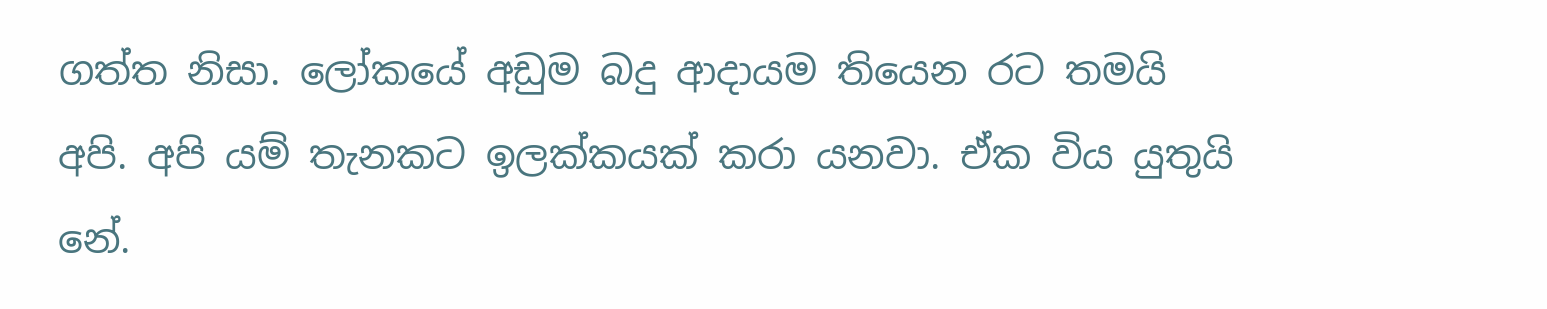ගත්ත නිසා. ලෝකයේ අඩුම බදු ආදායම තියෙන රට තමයි අපි. අපි යම් තැනකට ඉලක්කයක් කරා යනවා. ඒක විය යුතුයි නේ.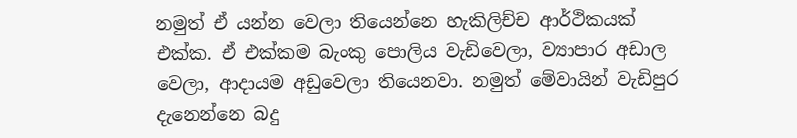නමුත් ඒ යන්න වෙලා තියෙන්නෙ හැකිලිච්ච ආර්ථිකයක් එක්ක. ඒ එක්කම බැංකු පොලිය වැඩිවෙලා, ව්‍යාපාර අඩාල වෙලා, ආදායම අඩුවෙලා තියෙනවා. නමුත් මේවායින් වැඩිපුර දැනෙන්නෙ බදු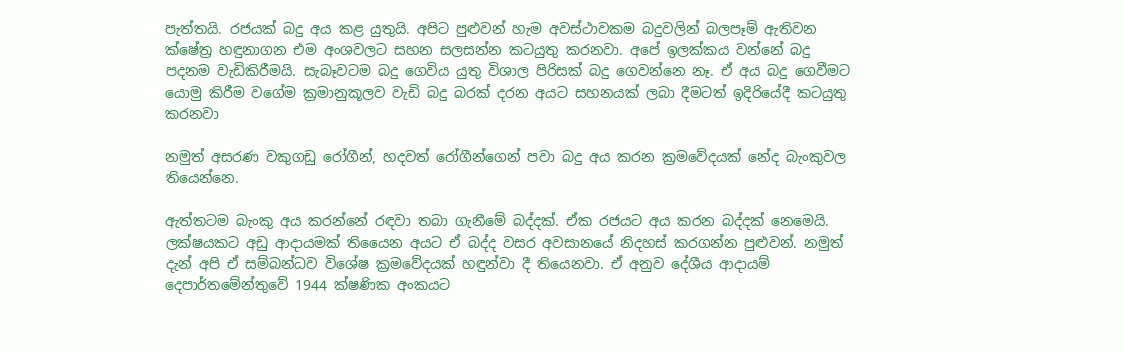පැත්තයි. රජයක් බදු අය කළ යුතුයි. අපිට පුළුවන් හැම අවස්ථාවකම බදුවලින් බලපෑම් ඇතිවන ක්ෂේත්‍ර හඳුනාගන එම අංශවලට සහන සලසන්න කටයුතු කරනවා. අපේ ඉලක්කය වන්නේ බදු පදනම වැඩිකිරීමයි. සැබෑවටම බදු ගෙවිය යුතු විශාල පිරිසක් බදු ගෙවන්නෙ නෑ. ඒ අය බදු ගෙවීමට යොමු කිරීම වගේම ක්‍රමානුකූලව වැඩි බදු බරක් දරන අයට සහනයක් ලබා දීමටත් ඉදිරියේදී කටයුතු කරනවා

නමුත් අසරණ වකුගඩු රෝගීන්, හදවත් රෝගීන්ගෙන් පවා බදු අය කරන ක්‍රමවේදයක් නේද බැංකුවල තියෙන්නෙ.

ඇත්තටම බැංකු අය කරන්නේ රඳවා තබා ගැනීමේ බද්දක්. ඒක රජයට අය කරන බද්දක් නෙමෙයි. ලක්ෂයකට අඩු ආදායමක් තියෛන අයට ඒ බද්ද වසර අවසානයේ නිදහස් කරගන්න පුළුවන්. නමුත් දැන් අපි ඒ සම්බන්ධව විශේෂ ක්‍රමවේදයක් හඳුන්වා දී තියෙනවා. ඒ අනුව දේශීය ආදායම් දෙපාර්තමේන්තුවේ 1944 ක්ෂණික අංකයට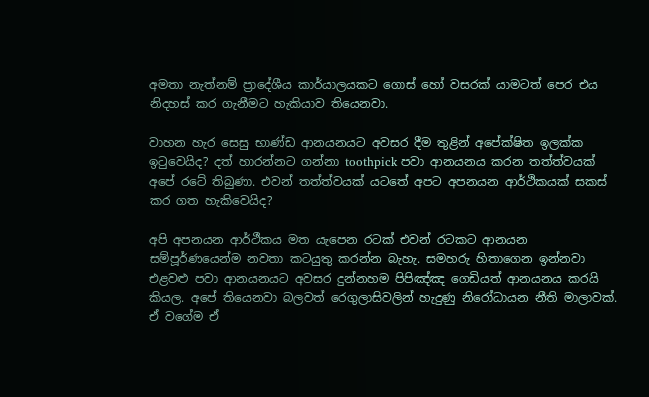අමතා නැත්නම් ප්‍රාදේශීය කාර්යාලයකට ගොස් හෝ වසරක් යාමටත් පෙර එය නිදහස් කර ගැනීමට හැකියාව තියෙනවා.

වාහන හැර සෙසු භාණ්ඩ ආනයනයට අවසර දීම තුළින් අපේක්ෂිත ඉලක්ක ඉටුවෙයිද? දත් හාරන්නට ගන්නා toothpick පවා ආනයනය කරන තත්ත්වයක් අපේ රටේ තිබුණා. එවන් තත්ත්වයක් යටතේ අපට අපනයන ආර්ථිකයක් සකස් කර ගත හැකිවෙයිද?

අපි අපනයන ආර්ථීකය මත යැපෙන රටක් එවන් රටකට ආනයන සම්පූර්ණයෙන්ම නවතා කටයුතු කරන්න බැහැ. සමහරු හිතාගෙන ඉන්නවා එළවළු පවා ආනයනයට අවසර දුන්නහම පිපිඤ්ඤ ගෙඩියත් ආනයනය කරයි කියල. අපේ තියෙනවා බලවත් රෙගුලාසිවලින් හැදුණු නිරෝධායන නීති මාලාවක්. ඒ වගේම ඒ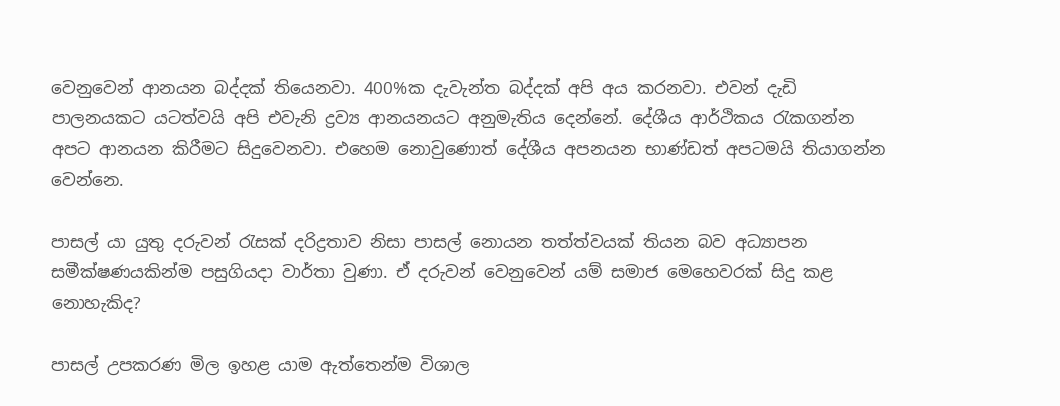වෙනුවෙන් ආනයන බද්දක් තියෙනවා. 400%ක දැවැන්ත බද්දක් අපි අය කරනවා. එවන් දැඩි පාලනයකට යටත්වයි අපි එවැනි ද්‍රව්‍ය ආනයනයට අනුමැතිය දෙන්නේ. දේශීය ආර්ථිකය රැකගන්න අපට ආනයන කිරීමට සිදුවෙනවා. එහෙම නොවුණොත් දේශීය අපනයන භාණ්ඩත් අපටමයි තියාගන්න වෙන්නෙ.

පාසල් යා යුතු දරුවන් රැසක් දරිද්‍රතාව නිසා පාසල් නොයන තත්ත්වයක් තියන බව අධ්‍යාපන සමීක්ෂණයකින්ම පසුගියදා වාර්තා වුණා. ඒ දරුවන් වෙනුවෙන් යම් සමාජ මෙහෙවරක් සිදු කළ නොහැකිද?

පාසල් උපකරණ මිල ඉහළ යාම ඇත්තෙන්ම විශාල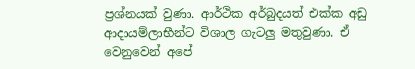ප්‍රශ්නයක් වුණා. ආර්ථික අර්බුදයත් එක්ක අඩු ආදායම්ලාභීන්ට විශාල ගැටලු මතුවුණා. ඒ වෙනුවෙන් අපේ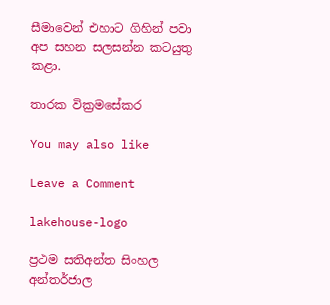සීමාවෙන් එහාට ගිහින් පවා අප සහන සලසන්න කටයුතු කළා.

තාරක වික්‍රමසේකර

You may also like

Leave a Comment

lakehouse-logo

ප්‍රථම සතිඅන්ත සිංහල අන්තර්ජාල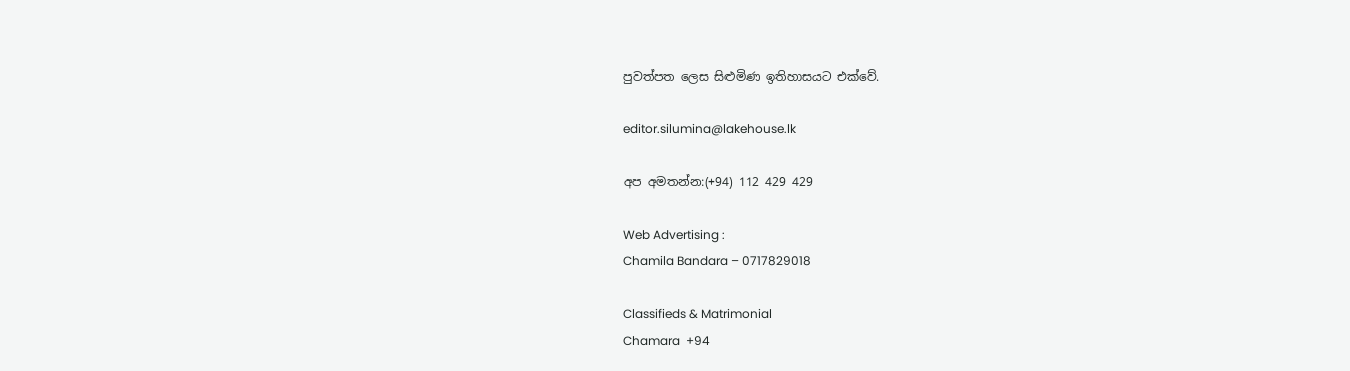පුවත්පත ලෙස සිළුමිණ ඉතිහාසයට එක්වේ.

editor.silumina@lakehouse.lk

අප අමතන්න:(+94) 112 429 429

Web Advertising :
Chamila Bandara – 0717829018

Classifieds & Matrimonial
Chamara  +94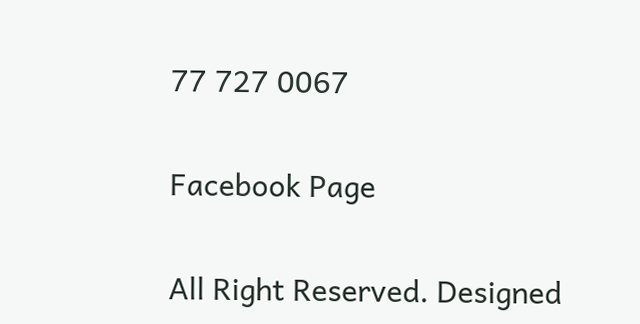77 727 0067

Facebook Page

All Right Reserved. Designed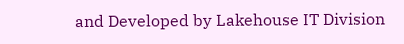and Developed by Lakehouse IT Division